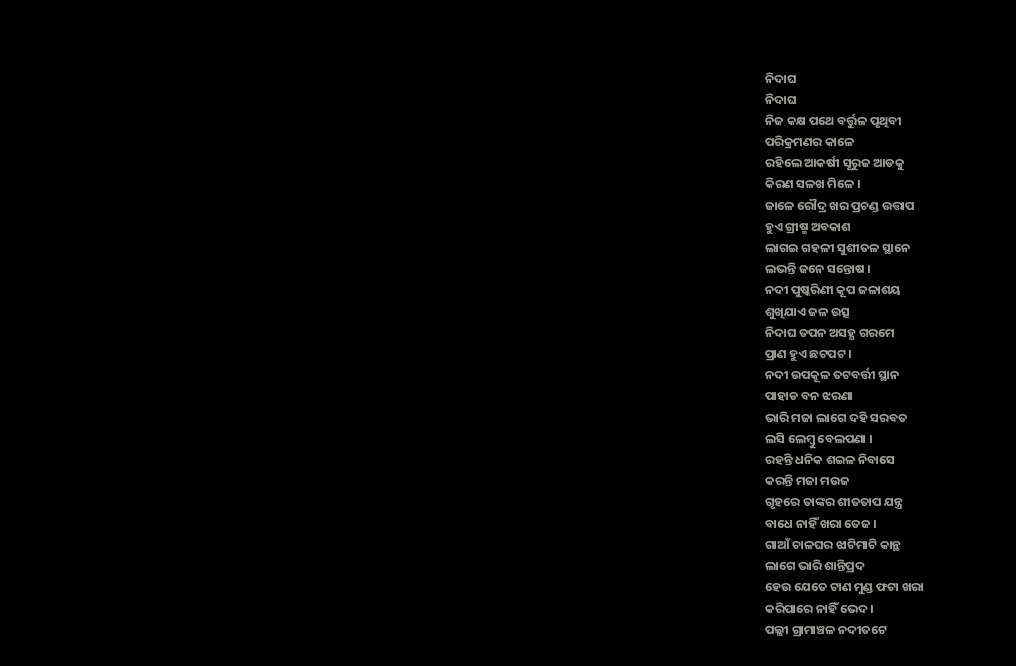ନିଦାଘ
ନିଦାଘ
ନିଜ କକ୍ଷ ପଥେ ବର୍ତ୍ତୁଳ ପୃଥିବୀ
ପରିକ୍ରମଣର କାଳେ
ରହିଲେ ଆକର୍ଷୀ ସୂରୁଜ ଆଡକୁ
କିରଣ ସଳଖ ମିଳେ ।
ଜାଳେ ରୌଦ୍ର ଖର ପ୍ରଚଣ୍ଡ ଉତ୍ତାପ
ହୁଏ ଗ୍ରୀଷ୍ମ ଅବକାଶ
ଲାଗଇ ଗହଳୀ ସୁଶୀତଳ ସ୍ଥାନେ
ଲଭନ୍ତି ଜନେ ସନ୍ତୋଷ ।
ନଦୀ ପୁଷ୍କରିଣୀ କୂପ ଜଳାଶୟ
ଶୁଖିଯାଏ ଜଳ ଉତ୍ସ
ନିଦାଘ ତପନ ଅସହ୍ଯ ଗରମେ
ପ୍ରାଣ ହୁଏ ଛଟପଟ ।
ନଦୀ ଉପକୂଳ ତଟବର୍ତ୍ତୀ ସ୍ଥାନ
ପାହାଡ ବନ ଝରଣା
ଭାରି ମଜା ଲାଗେ ଦହି ସରବତ
ଲସି ଲେମ୍ବୁ ବେଲପଣା ।
ରହନ୍ତି ଧନିକ ଶଇଳ ନିବାସେ
କରନ୍ତି ମଜା ମଉଜ
ଗୃହରେ ତାଙ୍କର ଶୀତତାପ ଯନ୍ତ୍ର
ବାଧେ ନାହିଁ ଖରା ତେଜ ।
ଗାଆଁ ଚାଳଘର ଝାଟିମାଟି କାନ୍ଥ
ଲାଗେ ଭାରି ଶାନ୍ତିପ୍ରଦ
ହେଉ ଯେତେ ଟାଣ ମୁଣ୍ଡ ଫଟା ଖରା
କରିପାରେ ନାହିଁ ଭେଦ ।
ପଲ୍ଲୀ ଗ୍ରାମାଞ୍ଚଳ ନଦୀତଟେ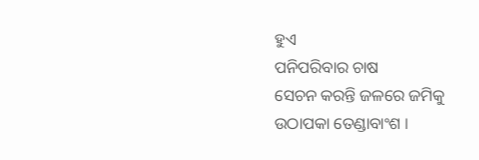ହୁଏ
ପନିପରିବାର ଚାଷ
ସେଚନ କରନ୍ତି ଜଳରେ ଜମିକୁ
ଉଠାପକା ତେଣ୍ଡାବାଂଶ ।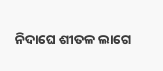ନିଦାଘେ ଶୀତଳ ଲାଗେ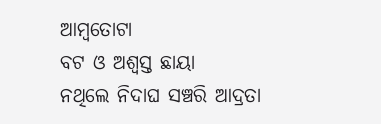ଆମ୍ବତୋଟା
ବଟ ଓ ଅଶ୍ବସ୍ତ ଛାୟା
ନଥିଲେ ନିଦାଘ ସଞ୍ଚରି ଆଦ୍ରତା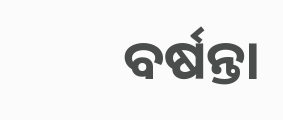ବର୍ଷନ୍ତା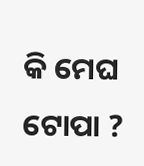କି ମେଘ ଟୋପା ?